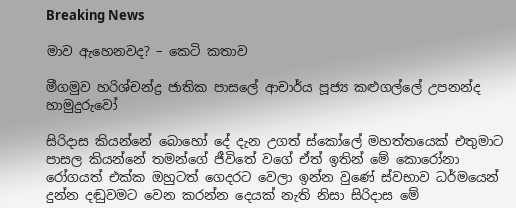Breaking News

මාව ඇහෙනවද? – කෙටි කතාව

මීගමුව හරිශ්චන්ද්‍ර ජාතික පාසලේ ආචාර්ය පූජ්‍ය කළුගල්ලේ උපනන්ද හාමුදුරුවෝ

සිරිදාස කියන්නේ බොහෝ දේ දැන උගත් ස්කෝලේ මහත්තයෙක් එතුමාට පාසල කියන්නේ තමන්ගේ ජීවිතේ වගේ ඒත් ඉතින් මේ කොරෝනා රෝගයත් එක්ක ඔහුටත් ගෙදරට වෙලා ඉන්න වුණේ ස්වභාව ධර්මයෙන් දුන්න දඬුවමට වෙන කරන්න දෙයක් නැති නිසා සිරිදාස මේ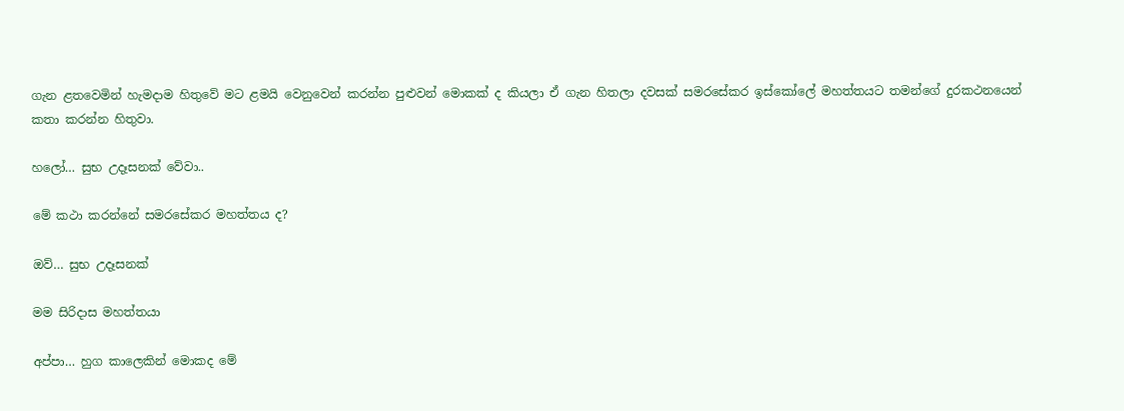ගැන ළතවෙමින් හැමදාම හිතුවේ මට ළමයි වෙනුවෙන් කරන්න පුළුවන් මොකක් ද කියලා ඒ ගැන හිතලා දවසක් සමරසේකර ඉස්කෝලේ මහත්තයට තමන්ගේ දුරකථනයෙන් කතා කරන්න හිතුවා.

හලෝ… සුභ උදෑසනක් වේවා..

මේ කථා කරන්නේ සමරසේකර මහත්තය ද?

ඔව්… සුභ උදෑසනක්

මම සිරිදාස මහත්තයා

අප්පා… හුග කාලෙකින් මොකද මේ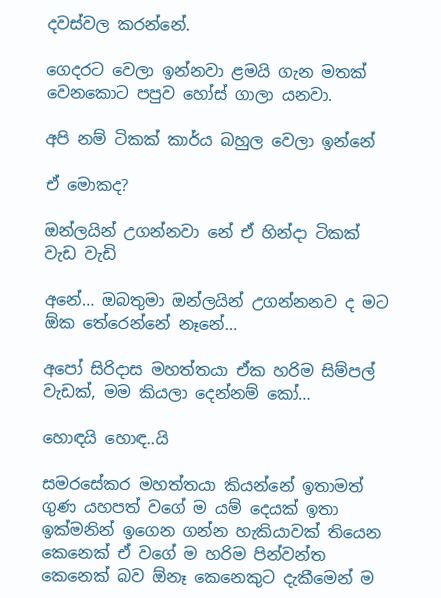දවස්වල කරන්නේ.

ගෙදරට වෙලා ඉන්නවා ළමයි ගැන මතක් වෙනකොට පපුව හෝස් ගාලා යනවා.

අපි නම් ටිකක් කාර්ය බහුල වෙලා ඉන්නේ

ඒ මොකද?

ඔන්ලයින් උගන්නවා නේ ඒ හින්දා ටිකක් වැඩ වැඩි

අනේ… ඔබතුමා ඔන්ලයින් උගන්නනව ද මට ඕක තේරෙන්නේ නෑනේ…

අපෝ සිරිදාස මහත්තයා ඒක හරිම සිම්පල් වැඩක්, මම කියලා දෙන්නම් කෝ…

හොඳයි හොඳ..යි

සමරසේකර මහත්තයා කියන්නේ ඉතාමත් ගුණ යහපත් වගේ ම යම් දෙයක් ඉතා ඉක්මනින් ඉගෙන ගන්න හැකියාවක් තියෙන කෙනෙක් ඒ වගේ ම හරිම පින්වන්ත කෙනෙක් බව ඕනෑ කෙනෙකුට දැකීමෙන් ම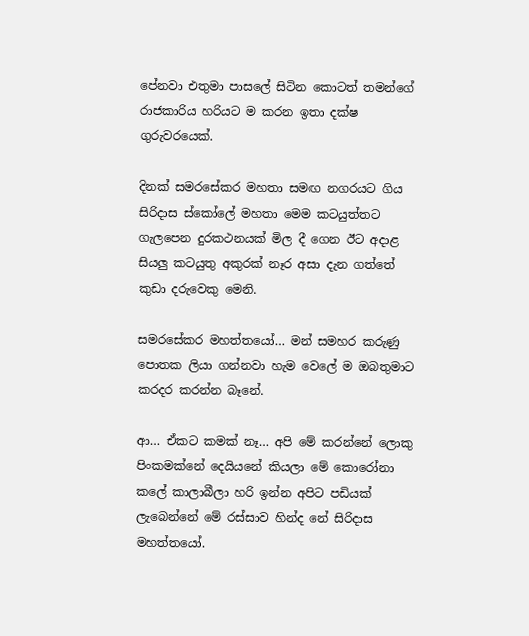පේනවා එතුමා පාසලේ සිටින කොටත් තමන්ගේ රාජකාරිය හරියට ම කරන ඉතා දක්ෂ ගුරුවරයෙක්.

දිනක් සමරසේකර මහතා සමඟ නගරයට ගිය සිරිදාස ස්කෝලේ මහතා මෙම කටයුත්තට ගැලපෙන දුරකථනයක් මිල දී ගෙන ඊට අදාළ සියලු කටයුතු අකුරක් නෑර අසා දැන ගත්තේ කුඩා දරුවෙකු මෙනි.

සමරසේකර මහත්තයෝ… මන් සමහර කරුණු පොතක ලියා ගන්නවා හැම වෙලේ ම ඔබතුමාට කරදර කරන්න බෑනේ.

ආ… ඒකට කමක් නෑ… අපි මේ කරන්නේ ලොකු පිංකමක්නේ දෙයියනේ කියලා මේ කොරෝනා කලේ කාලාබීලා හරි ඉන්න අපිට පඩියක් ලැබෙන්නේ මේ රස්සාව හින්ද නේ සිරිදාස මහත්තයෝ.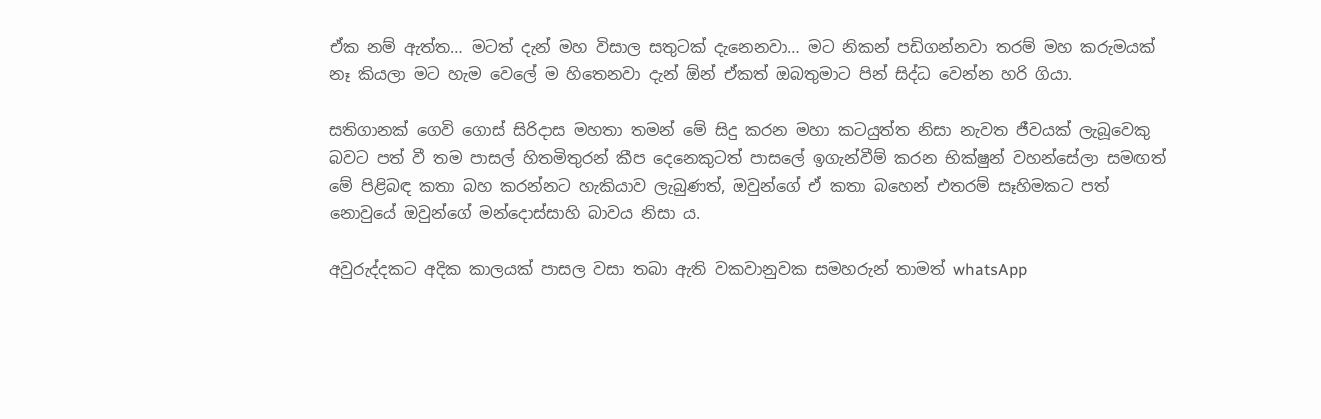ඒක නම් ඇත්ත… මටත් දැන් මහ විසාල සතුටක් දැනෙනවා… මට නිකන් පඩිගන්නවා තරම් මහ කරුමයක් නෑ කියලා මට හැම වෙලේ ම හිතෙනවා දැන් ඕන් ඒකත් ඔබතුමාට පින් සිද්ධ වෙන්න හරි ගියා.

සතිගානක් ගෙවි ගොස් සිරිදාස මහතා තමන් මේ සිදු කරන මහා කටයුත්ත නිසා නැවත ජීවයක් ලැබූවෙකු බවට පත් වී තම පාසල් හිතමිතුරන් කීප දෙනෙකුටත් පාසලේ ඉගැන්වීම් කරන භික්ෂුන් වහන්සේලා සමඟත් මේ පිළිබඳ කතා බහ කරන්නට හැකියාව ලැබුණත්, ඔවුන්ගේ ඒ කතා බහෙන් එතරම් සෑහිමකට පත් නොවුයේ ඔවුන්ගේ මන්දොස්සාහි බාවය නිසා ය.

අවුරුද්දකට අදික කාලයක් පාසල වසා තබා ඇති වකවානුවක සමහරුන් තාමත් whatsApp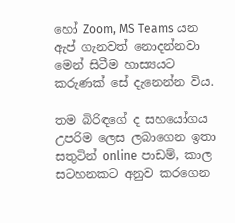හෝ Zoom, MS Teams යන ඇප් ගැනවත් නොදන්නවා මෙන් සිටීම හාස්‍යයට කරුණක් සේ දැනෙන්න විය.

තම බිරිඳගේ ද සහයෝගය උපරිම ලෙස ලබාගෙන ඉතා සතුටින් online පාඩම්, කාල සටහනකට අනුව කරගෙන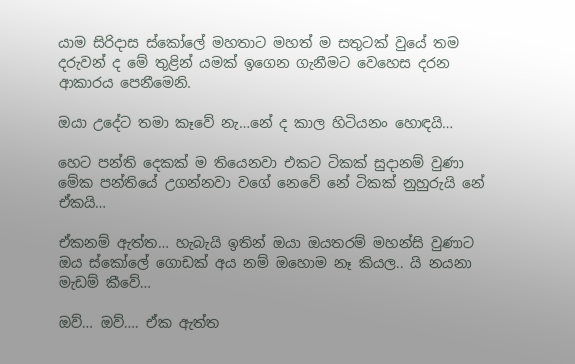යාම සිරිදාස ස්කෝලේ මහතාට මහත් ම සතුටක් වුයේ තම දරුවන් ද මේ තුළින් යමක් ඉගෙන ගැනීමට වෙහෙස දරන ආකාරය පෙනීමෙනි.

ඔයා උදේට තමා කෑවේ නැ…නේ ද කාල හිටියනං හොඳයි…

හෙට පන්ති දෙකක් ම තියෙනවා එකට ටිකක් සුදානම් වුණා මේක පන්තියේ උගන්නවා වගේ නෙවේ නේ ටිකක් නුහුරුයි නේ ඒකයි…

ඒකනම් ඇත්ත… හැබැයි ඉතින් ඔයා ඔයතරම් මහන්සි වුණාට ඔය ස්කෝලේ ගොඩක් අය නම් ඔහොම නෑ කියල.. යි නයනා මැඩම් කීවේ…

ඔව්… ඔව්…. ඒක ඇත්ත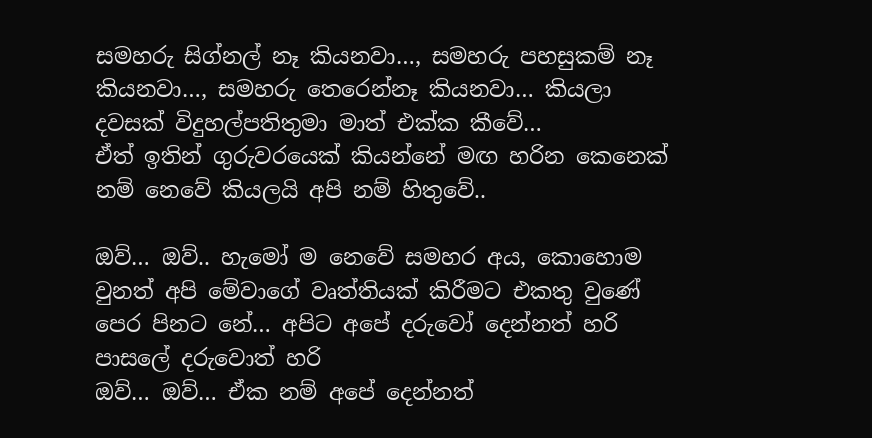සමහරු සිග්නල් නෑ කියනවා…, සමහරු පහසුකම් නෑ කියනවා…, සමහරු තෙරෙන්නෑ කියනවා… කියලා දවසක් විදුහල්පතිතුමා මාත් එක්ක කීවේ…
ඒත් ඉතින් ගුරුවරයෙක් කියන්නේ මඟ හරින කෙනෙක් නම් නෙවේ කියලයි අපි නම් හිතුවේ..

ඔව්… ඔව්.. හැමෝ ම නෙවේ සමහර අය, කොහොම වුනත් අපි මේවාගේ වෘත්තියක් කිරීමට එකතු වුණේ පෙර පිනට නේ… අපිට අපේ දරුවෝ දෙන්නත් හරි පාසලේ දරුවොත් හරි
ඔව්… ඔව්… ඒක නම් අපේ දෙන්නත්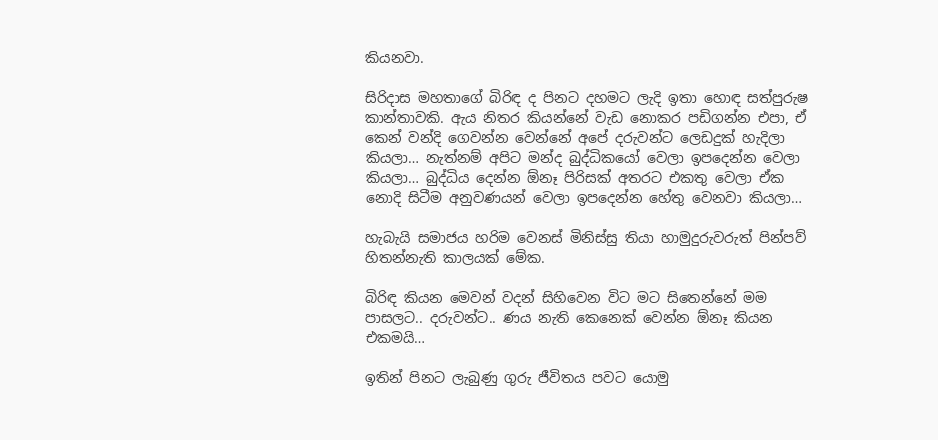කියනවා.

සිරිදාස මහතාගේ බිරිඳ ද පිනට දහමට ලැදි ඉතා හොඳ සත්පුරුෂ කාන්තාවකි. ඇය නිතර කියන්නේ වැඩ නොකර පඩිගන්න එපා, ඒ කෙන් වන්දි ගෙවන්න වෙන්නේ අපේ දරුවන්ට ලෙඩදුක් හැදිලා කියලා… නැත්නම් අපිට මන්ද බුද්ධිකයෝ වෙලා ඉපදෙන්න වෙලා කියලා… බුද්ධිය දෙන්න ඕනෑ පිරිසක් අතරට එකතු වෙලා ඒක නොදි සිටීම අනුවණයන් වෙලා ඉපදෙන්න හේතු වෙනවා කියලා…

හැබැයි සමාජය හරිම වෙනස් මිනිස්සු තියා හාමුදුරුවරුත් පින්පව් හිතන්නැති කාලයක් මේක.

බිරිඳ කියන මෙවන් වදන් සිහිවෙන විට මට සිතෙන්නේ මම පාසලට.. දරුවන්ට.. ණය නැති කෙනෙක් වෙන්න ඕනෑ කියන එකමයි…

ඉතින් පිනට ලැබුණු ගුරු ජීවිතය පවට යොමු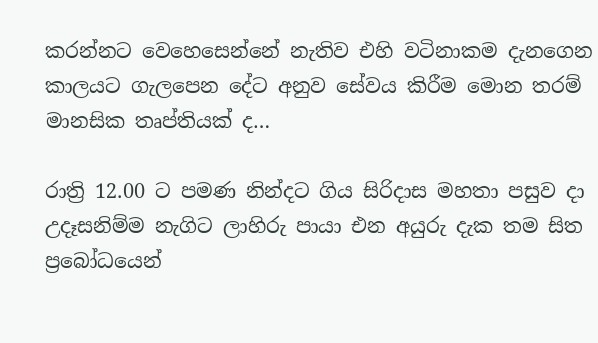කරන්නට වෙහෙසෙන්නේ නැතිව එහි වටිනාකම දැනගෙන කාලයට ගැලපෙන දේට අනුව සේවය කිරීම මොන තරම් මානසික තෘප්තියක් ද…

රාත්‍රි 12.00 ට පමණ නින්දට ගිය සිරිදාස මහතා පසුව දා උදෑසනිම්ම නැගිට ලාහිරු පායා එන අයුරු දැක තම සිත ප්‍රබෝධයෙන්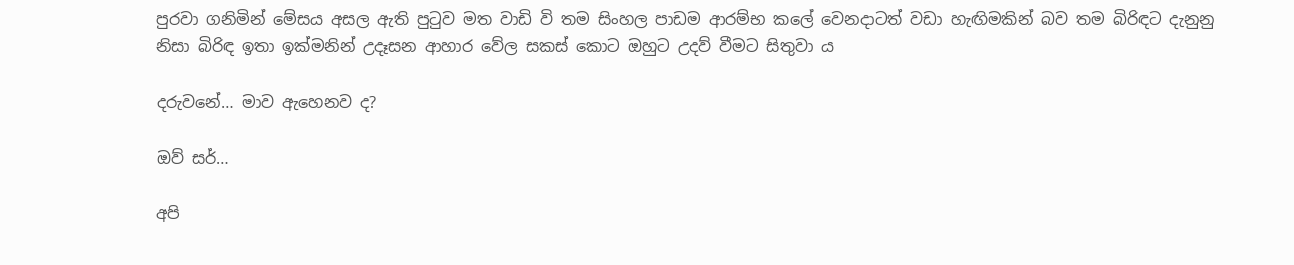පුරවා ගනිමින් මේසය අසල ඇති පුටුව මත වාඩි වි තම සිංහල පාඩම ආරම්භ කලේ වෙනදාටත් වඩා හැඟිමකින් බව තම බිරිඳට දැනුනු නිසා බිරිඳ ඉතා ඉක්මනින් උදෑසන ආහාර වේල සකස් කොට ඔහුට උදව් වීමට සිතුවා ය

දරුවනේ… මාව ඇහෙනව ද?

ඔව් සර්…

අපි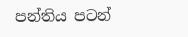පන්තිය පටන්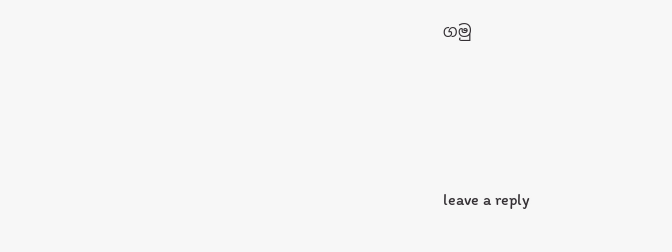ගමු





leave a reply